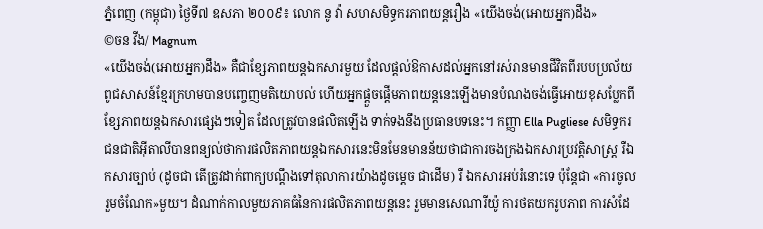ភ្នំពេញ (កម្ពុជា) ថ្ងៃទី៧ ឧសភា ២០០៩៖ លោក នូ វ៉ា សហសមិទ្ធករភាពយន្តរឿង «យើងចង់(អោយអ្នក)ដឹង»
©ចន វីង/ Magnum
«យើងចង់(អោយអ្នក)ដឹង» គឺជាខ្សែភាពយន្តឯកសារមួយ ដែលផ្តល់ឱកាសដល់អ្នកនៅរស់រានមានជីវិតពីរបបប្រល័យពូជសាសន៍ខ្មែរក្រហមបានបញ្ចេញមតិយោបល់ ហើយអ្នកផ្តួចផ្តើមភាពយន្តនេះឡើងមានបំណងចង់ធ្វើអោយខុសប្លែកពីខ្សែភាពយន្តឯកសារផ្សេងៗទៀត ដែលត្រូវបានផលិតឡើង ទាក់ទងនឹងប្រធានបទនេះ។ កញ្ញា Ella Pugliese សមិទ្ធករជនជាតិអ៊ីតាលីបានពន្យល់ថាការផលិតភាពយន្តឯកសារនេះមិនមែនមានន័យថាជាការចងក្រងឯកសារប្រវត្តិសាស្រ្ត រឺឯកសារច្បាប់ (ដូចជា តើត្រូវដាក់ពាក្យបណ្តឹងទៅតុលាការយ៉ាងដូចម្តេច ជាដើម) រឺ ឯកសារអប់រំនោះទេ ប៉ុន្តែជា «ការចូលរួមចំណែក»មួយ។ ដំណាក់កាលមួយភាគធំនៃការផលិតភាពយន្តនេះ រួមមានសេណារីយ៉ូ ការថតយករូបភាព ការសំដែ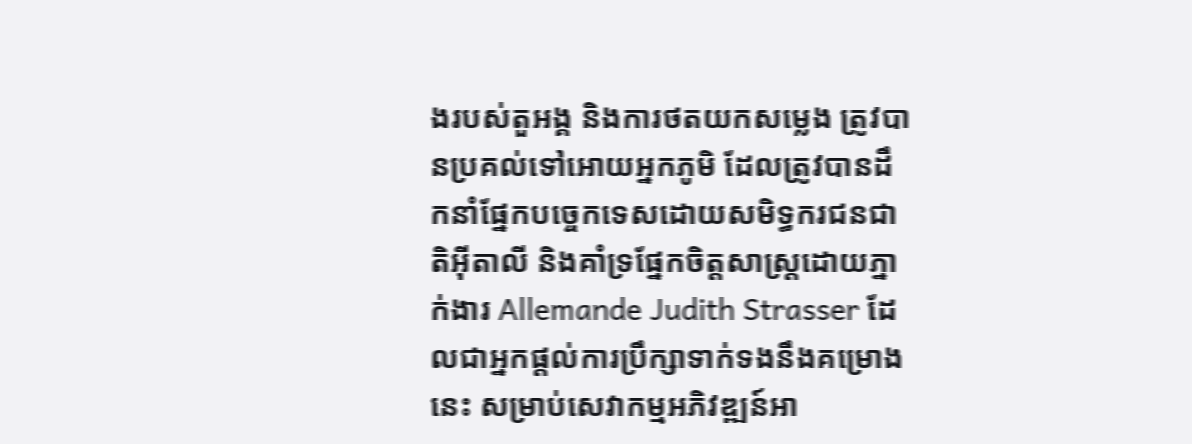ងរបស់តួអង្គ និងការថតយកសម្លេង ត្រូវបានប្រគល់ទៅអោយអ្នកភូមិ ដែលត្រូវបានដឹកនាំផ្នែកបច្ចេកទេសដោយសមិទ្ធករជនជាតិអ៊ីតាលី និងគាំទ្រផ្នែកចិត្តសាស្រ្តដោយភ្នាក់ងារ Allemande Judith Strasser ដែលជាអ្នកផ្តល់ការប្រឹក្សាទាក់ទងនឹងគម្រោងនេះ សម្រាប់សេវាកម្មអភិវឌ្ឍន៍អា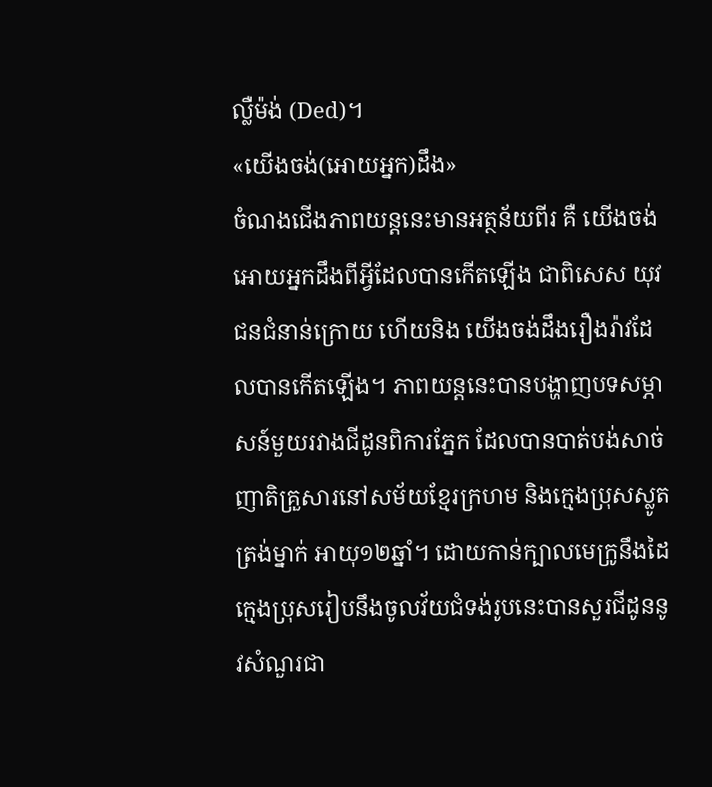ល្លឺម៉ង់ (Ded)។
«យើងចង់(អោយអ្នក)ដឹង»
ចំណងជើងភាពយន្តនេះមានអត្ថន័យពីរ គឺ យើងចង់អោយអ្នកដឹងពីអ្វីដែលបានកើតឡើង ជាពិសេស យុវជនជំនាន់ក្រោយ ហើយនិង យើងចង់ដឹងរឿងរ៉ាវដែលបានកើតឡើង។ ភាពយន្តនេះបានបង្ហាញបទសម្ភាសន៍មួយរវាងជីដូនពិការភ្នែក ដែលបានបាត់បង់សាច់ញាតិគ្រួសារនៅសម័យខ្មែរក្រហម និងក្មេងប្រុសស្លូតត្រង់ម្នាក់ អាយុ១២ឆ្នាំ។ ដោយកាន់ក្បាលមេក្រូនឹងដៃ ក្មេងប្រុសរៀបនឹងចូលវ័យជំទង់រូបនេះបានសួរជីដូននូវសំណួរជា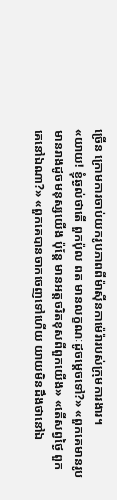ច្រើន ក្រោមការចាប់យករូបភាពពីម៉ាស៊ីនកាម៉េរ៉ារបស់ក្រុមការងារ។
«យាយ! ខ្ញុំឆ្ងល់ថាតើ ពួកប៉ុល ពត មានលក្ខណៈដូចម្តេចទៅ?» «ពួកគេមានរូបមានរាងដូចមនុស្សយើង ប៉ុន្តែ មានអត្តចរិតខុសពីពួកយើង» «តើសព្វថ្ងៃ ពួកគេនៅឯណា?» «ពួកគេបានចាកចេញទៅហើយ យាយមិនដឹងថានៅឯ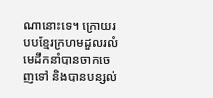ណានោះទេ។ ក្រោយរបបខ្មែរក្រហមដួលរលំ មេដឹកនាំបានចាកចេញទៅ និងបានបន្សល់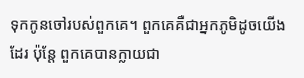ទុកកូនចៅរបស់ពួកគេ។ ពួកគេគឺជាអ្នកភូមិដូចយើងដែរ ប៉ុន្តែ ពួកគេបានក្លាយជា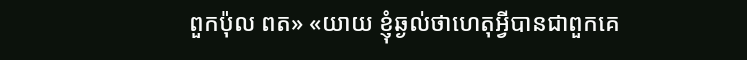ពួកប៉ុល ពត» «យាយ ខ្ញុំឆ្ងល់ថាហេតុអ្វីបានជាពួកគេ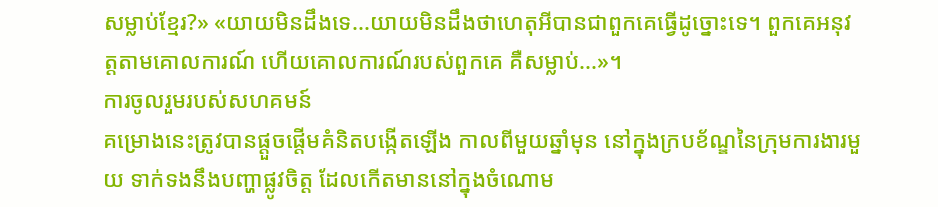សម្លាប់ខ្មែរ?» «យាយមិនដឹងទេ...យាយមិនដឹងថាហេតុអីបានជាពួកគេធ្វើដូច្នោះទេ។ ពួកគេអនុវត្តតាមគោលការណ៍ ហើយគោលការណ៍របស់ពួកគេ គឺសម្លាប់...»។
ការចូលរួមរបស់សហគមន៍
គម្រោងនេះត្រូវបានផ្តួចផ្តើមគំនិតបង្កើតឡើង កាលពីមួយឆ្នាំមុន នៅក្នុងក្របខ័ណ្ឌនៃក្រុមការងារមួយ ទាក់ទងនឹងបញ្ហាផ្លូវចិត្ត ដែលកើតមាននៅក្នុងចំណោម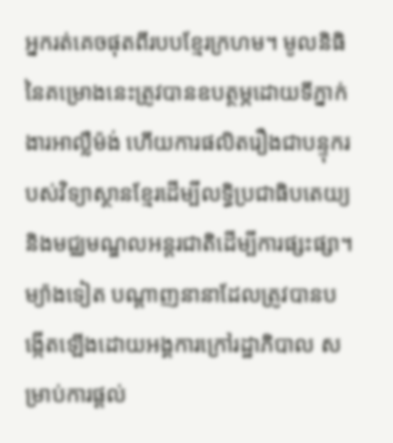អ្នករត់គេចផុតពីរបបខ្មែរក្រហម។ មូលនិធិនៃគម្រោងនេះត្រូវបានឧបត្ថម្ភដោយទីភ្នាក់ងារអាល្លឺម៉ង់ ហើយការផលិតរឿងជាបន្ទុករបស់វិទ្យាស្ថានខ្មែរដើម្បីលទ្ធិប្រជាធិបតេយ្យ និងមជ្ឈមណ្ឌលអន្តរជាតិដើម្បីការផ្សះផ្សា។ ម្យ៉ាងទៀត បណ្តាញនានាដែលត្រូវបានបង្កើតឡើងដោយអង្គការក្រៅរដ្ឋាភិបាល សម្រាប់ការផ្តល់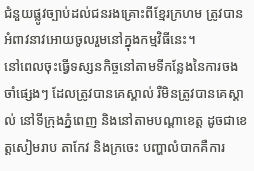ជំនួយផ្លូវច្បាប់ដល់ជនរងគ្រោះពីខ្មែរក្រហម ត្រូវបានអំពាវនាវអោយចូលរួមនៅក្នុងកម្មវិធីនេះ។
នៅពេលចុះធ្វើទស្សនកិច្ចនៅតាមទីកន្លែងនៃការចងចាំផ្សេងៗ ដែលត្រូវបានគេស្គាល់ រឺមិនត្រូវបានគេស្គាល់ នៅទីក្រុងភ្នំពេញ និងនៅតាមបណ្តាខេត្ត ដូចជាខេត្តសៀមរាប តាកែវ និងក្រចេះ បញ្ហាលំបាកគឺការ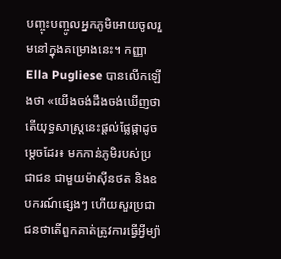បញ្ចុះបញ្ចូលអ្នកភូមិអោយចូលរួមនៅក្នុងគម្រោងនេះ។ កញ្ញា Ella Pugliese បានលើកឡើងថា «យើងចង់ដឹងចង់ឃើញថាតើយុទ្ធសាស្រ្តនេះផ្តល់ផ្លែផ្កាដូចម្តេចដែរ៖ មកកាន់ភូមិរបស់ប្រជាជន ជាមួយម៉ាស៊ីនថត និងឧបករណ៍ផ្សេងៗ ហើយសួរប្រជាជនថាតើពួកគាត់ត្រូវការធ្វើអ្វីម្យ៉ា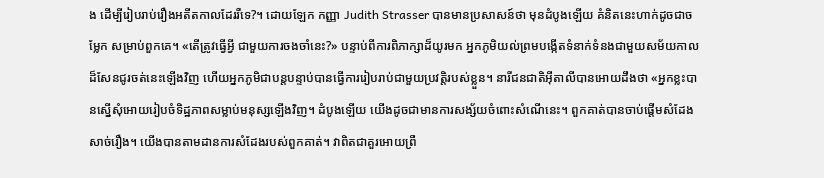ង ដើម្បីរៀបរាប់រឿងអតីតកាលដែររឺទេ?។ ដោយឡែក កញ្ញា Judith Strasser បានមានប្រសាសន៍ថា មុនដំបូងឡើយ គំនិតនេះហាក់ដូចជាចម្លែក សម្រាប់ពួកគេ។ «តើត្រូវធ្វើអ្វី ជាមួយការចងចាំនេះ?» បន្ទាប់ពីការពិភាក្សាដ៏យូរមក អ្នកភូមិយល់ព្រមបង្កើតទំនាក់ទំនងជាមួយសម័យកាលដ៏សែនជូរចត់នេះឡើងវិញ ហើយអ្នកភូមិជាបន្តបន្ទាប់បានធ្វើការរៀបរាប់ជាមួយប្រវត្តិរបស់ខ្លួន។ នារីជនជាតិអ៊ីតាលីបានអោយដឹងថា «អ្នកខ្លះបានស្នើសុំអោយរៀបចំទិដ្ឋភាពសម្លាប់មនុស្សឡើងវិញ។ ដំបូងឡើយ យើងដូចជាមានការសង្ស័យចំពោះសំណើនេះ។ ពួកគាត់បានចាប់ផ្តើមសំដែងសាច់រឿង។ យើងបានតាមដានការសំដែងរបស់ពួកគាត់។ វាពិតជាគួរអោយព្រឺ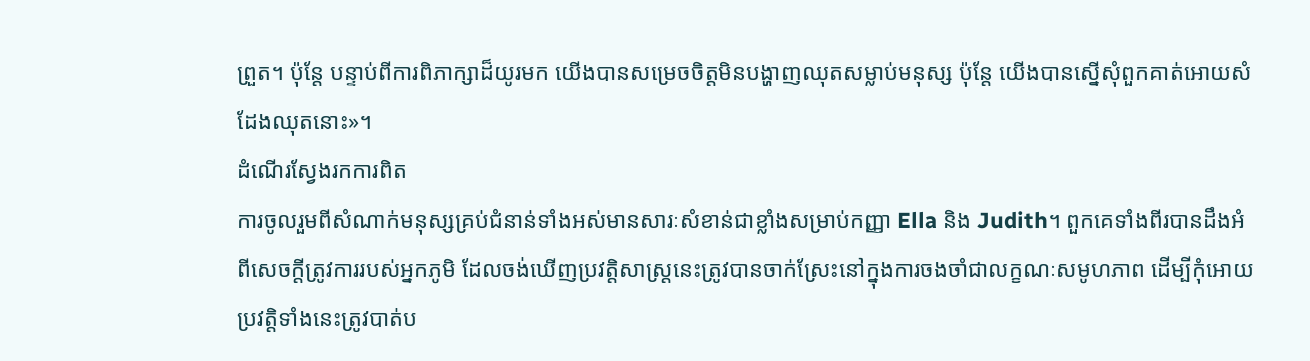ព្រួត។ ប៉ុន្តែ បន្ទាប់ពីការពិភាក្សាដ៏យូរមក យើងបានសម្រេចចិត្តមិនបង្ហាញឈុតសម្លាប់មនុស្ស ប៉ុន្តែ យើងបានស្នើសុំពួកគាត់អោយសំដែងឈុតនោះ»។
ដំណើរស្វែងរកការពិត
ការចូលរួមពីសំណាក់មនុស្សគ្រប់ជំនាន់ទាំងអស់មានសារៈសំខាន់ជាខ្លាំងសម្រាប់កញ្ញា Ella និង Judith។ ពួកគេទាំងពីរបានដឹងអំពីសេចក្តីត្រូវការរបស់អ្នកភូមិ ដែលចង់ឃើញប្រវត្តិសាស្រ្តនេះត្រូវបានចាក់ស្រែះនៅក្នុងការចងចាំជាលក្ខណៈសមូហភាព ដើម្បីកុំអោយប្រវត្តិទាំងនេះត្រូវបាត់ប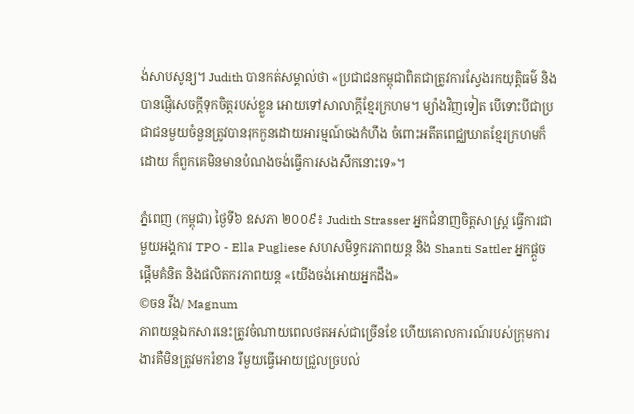ង់សាបសូន្យ។ Judith បានកត់សម្គាល់ថា «ប្រជាជនកម្ពុជាពិតជាត្រូវការស្វែងរកយុត្តិធម៌ និងបានផ្ញើសេចក្តីទុកចិត្តរបស់ខ្លួន អោយទៅសាលាក្តីខ្មែរក្រហម។ ម្យ៉ាងវិញទៀត បើទោះបីជាប្រជាជនមួយចំនួនត្រូវបានរុកកួនដោយអារម្មណ៍ចងកំហឹង ចំពោះអតីតពេជ្ឈឃាតខ្មែរក្រហមក៏ដោយ ក៏ពួកគេមិនមានបំណងចង់ធ្វើការសងសឹកនោះទេ»។

ភ្នំពេញ (កម្ពុជា) ថ្ងៃទី៦ ឧសភា ២០០៩៖ Judith Strasser អ្នកជំនាញចិត្តសាស្រ្ត ធ្វើការជាមួយអង្គការ TPO - Ella Pugliese សហសមិទ្ធករភាពយន្ត និង Shanti Sattler អ្នកផ្តួចផ្តើមគំនិត និងផលិតករភាពយន្ត «យើងចង់អោយអ្នកដឹង»
©ចន វីង/ Magnum
ភាពយន្តឯកសារនេះត្រូវចំណាយពេលថតអស់ជាច្រើនខែ ហើយគោលការណ៍របស់ក្រុមការងារគឺមិនត្រូវមករំខាន រឺមួយធ្វើអោយជ្រួលច្របល់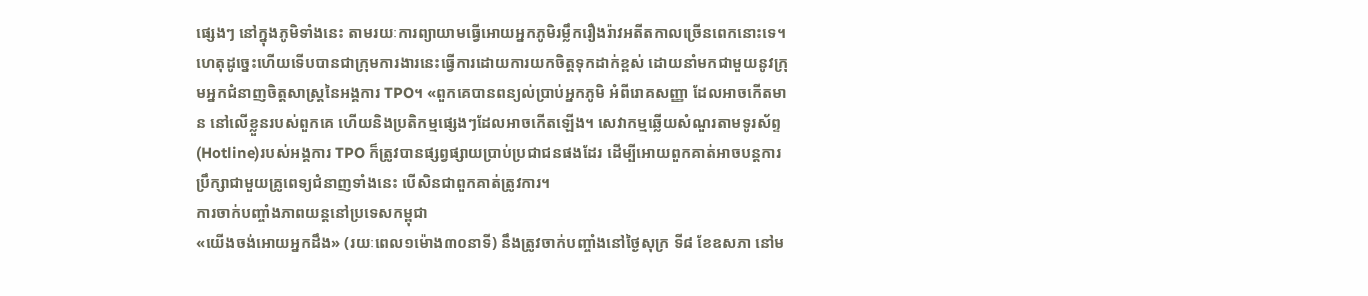ផ្សេងៗ នៅក្នុងភូមិទាំងនេះ តាមរយៈការព្យាយាមធ្វើអោយអ្នកភូមិរម្លឹករឿងរ៉ាវអតីតកាលច្រើនពេកនោះទេ។ ហេតុដូច្នេះហើយទើបបានជាក្រុមការងារនេះធ្វើការដោយការយកចិត្តទុកដាក់ខ្ពស់ ដោយនាំមកជាមួយនូវក្រុមអ្នកជំនាញចិត្តសាស្រ្តនៃអង្គការ TPO។ «ពួកគេបានពន្យល់ប្រាប់អ្នកភូមិ អំពីរោគសញ្ញា ដែលអាចកើតមាន នៅលើខ្លួនរបស់ពួកគេ ហើយនិងប្រតិកម្មផ្សេងៗដែលអាចកើតឡើង។ សេវាកម្មឆ្លើយសំណួរតាមទូរស័ព្ទ (Hotline)របស់អង្គការ TPO ក៏ត្រូវបានផ្សព្វផ្សាយប្រាប់ប្រជាជនផងដែរ ដើម្បីអោយពួកគាត់អាចបន្តការប្រឹក្សាជាមួយគ្រូពេទ្យជំនាញទាំងនេះ បើសិនជាពួកគាត់ត្រូវការ។
ការចាក់បញ្ចាំងភាពយន្តនៅប្រទេសកម្ពុជា
«យើងចង់អោយអ្នកដឹង» (រយៈពេល១ម៉ោង៣០នាទី) នឹងត្រូវចាក់បញ្ចាំងនៅថ្ងៃសុក្រ ទី៨ ខែឧសភា នៅម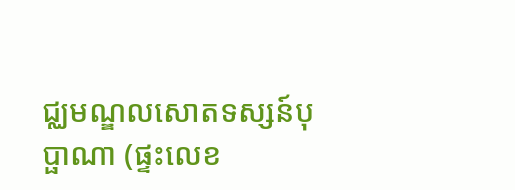ជ្ឈមណ្ឌលសោតទស្សន៍បុប្ផាណា (ផ្ទះលេខ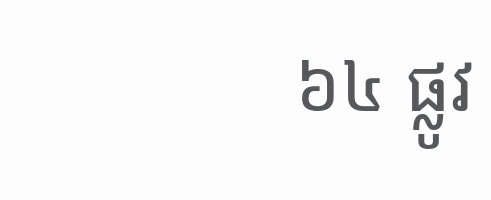៦៤ ផ្លូវ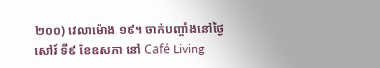២០០) វេលាម៉ោង ១៩។ ចាក់បញ្ចាំងនៅថ្ងៃសៅរ៍ ទី៩ ខែឧសភា នៅ Café Living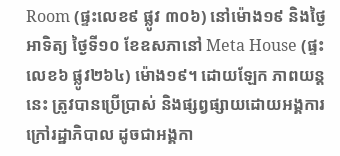Room (ផ្ទះលេខ៩ ផ្លូវ ៣០៦) នៅម៉ោង១៩ និងថ្ងៃអាទិត្យ ថ្ងៃទី១០ ខែឧសភានៅ Meta House (ផ្ទះលេខ៦ ផ្លូវ២៦៤) ម៉ោង១៩។ ដោយឡែក ភាពយន្តនេះ ត្រូវបានប្រើប្រាស់ និងផ្សព្វផ្សាយដោយអង្គការក្រៅរដ្ឋាភិបាល ដូចជាអង្គកា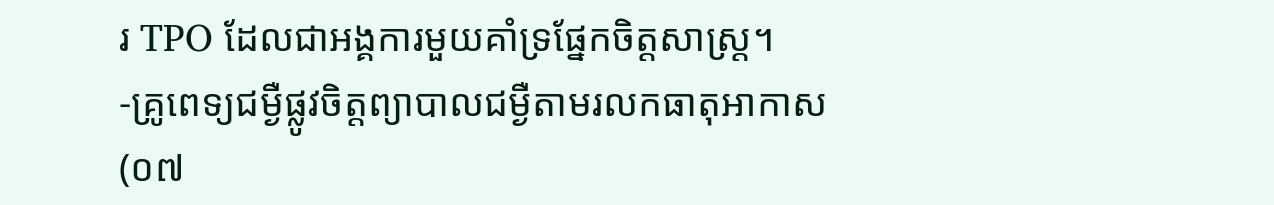រ TPO ដែលជាអង្គការមួយគាំទ្រផ្នែកចិត្តសាស្រ្ត។
-គ្រូពេទ្យជម្ងឺផ្លូវចិត្តព្យាបាលជម្ងឺតាមរលកធាតុអាកាស (០៧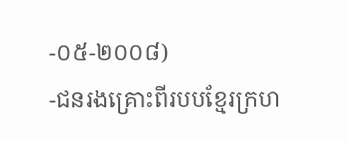-០៥-២០០៨)
-ជនរងគ្រោះពីរបបខ្មែរក្រហ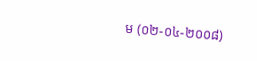ម (០២-០៤-២០០៨)